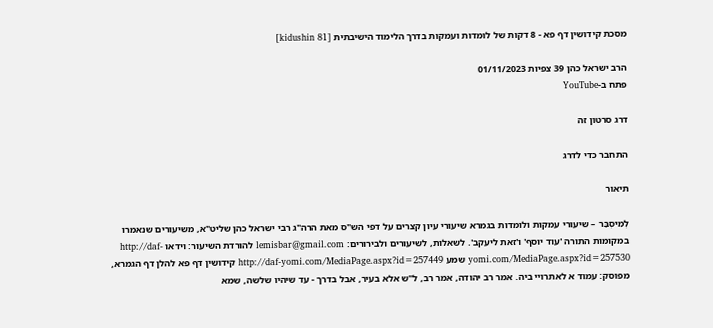מסכת קידושין דף פא - 8 דקות של לומדות ועמקות בדרך הלימוד הישיבתית [kidushin 81]

הרב ישראל כהן 39 צפיות 01/11/2023
פתח ב-YouTube

דרג סרטון זה

התחבר כדי לדרג

תיאור

לְמִיסְבַּר – שיעורי עמקות ולומדות בגמרא שיעורי עיון קצרים על דפי הש"ס מאת הרה"ג רבי ישראל כהן שליט"א, משיעורים שנאמרו במקומות התורה 'עוד יוסף' ו'זאת ליעקב'. לשאלות, לשיעורים ולבירורים: lemisbar@gmail.com להורדת השיעור: וידאו http://daf-yomi.com/MediaPage.aspx?id=257530 שמע http://daf-yomi.com/MediaPage.aspx?id=257449 קידושין דף פא להלן דף הגמרא, מפוסק: עמוד א לאתרויי ביה. אמר רב יהודה, אמר רב, ל"ש אלא בעיר, אבל בדרך - עד שיהיו שלשה, שמא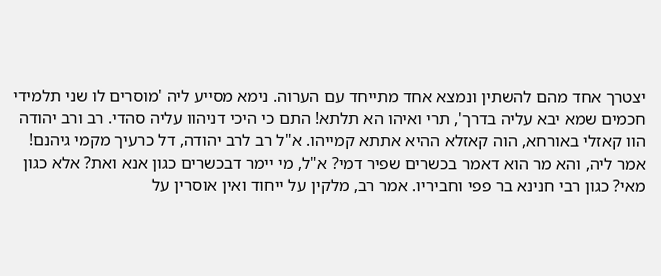יצטרך אחד מהם להשתין ונמצא אחד מתייחד עם הערוה. נימא מסייע ליה 'מוסרים לו שני תלמידי חכמים שמא יבא עליה בדרך', תרי ואיהו הא תלתא! התם כי היכי דניהוו עליה סהדי. רב ורב יהודה הוו קאזלי באורחא, הוה קאזלא ההיא אתתא קמייהו. א"ל רב לרב יהודה, דל כרעיך מקמי גיהנם! אמר ליה, והא מר הוא דאמר בכשרים שפיר דמי? א"ל, מי יימר דבכשרים כגון אנא ואת? אלא כגון מאי? כגון רבי חנינא בר פפי וחביריו. אמר רב, מלקין על ייחוד ואין אוסרין על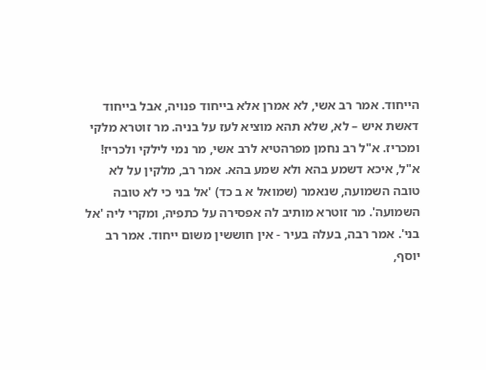הייחוד. אמר רב אשי, לא אמרן אלא בייחוד פנויה, אבל בייחוד דאשת איש – לא, שלא תהא מוציא לעז על בניה. מר זוטרא מלקי ומכריז. א"ל רב נחמן מפרהטיא לרב אשי, מר נמי לילקי ולכריז! א"ל, איכא דשמע בהא ולא שמע בהא. אמר רב, מלקין על לא טובה השמועה, שנאמר (שמואל א ב כד) 'אל בני כי לא טובה השמועה'. מר זוטרא מותיב לה אפסירה על כתפיה, ומקרי ליה 'אל בני'. אמר רבה, בעלה בעיר - אין חוששין משום ייחוד. אמר רב יוסף,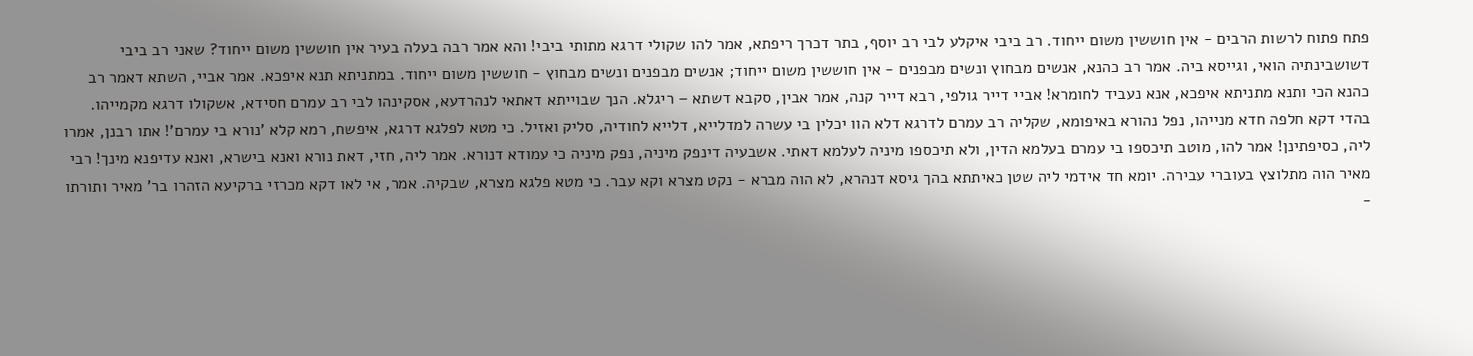פתח פתוח לרשות הרבים - אין חוששין משום ייחוד. רב ביבי איקלע לבי רב יוסף, בתר דכרך ריפתא, אמר להו שקולי דרגא מתותי ביבי! והא אמר רבה בעלה בעיר אין חוששין משום ייחוד? שאני רב ביבי דשושבינתיה הואי, וגייסא ביה. אמר רב כהנא, אנשים מבחוץ ונשים מבפנים - אין חוששין משום ייחוד; אנשים מבפנים ונשים מבחוץ - חוששין משום ייחוד. במתניתא תנא איפכא. אמר אביי, השתא דאמר רב כהנא הכי ותנא מתניתא איפכא, אנא נעביד לחומרא! אביי דייר גולפי, רבא דייר קנה, אמר אבין, סקבא דשתא – ריגלא. הנך שבוייתא דאתאי לנהרדעא, אסקינהו לבי רב עמרם חסידא, אשקולו דרגא מקמייהו. בהדי דקא חלפה חדא מנייהו, נפל נהורא באיפומא, שקליה רב עמרם לדרגא דלא הוו יכלין בי עשרה למדלייא, דלייא לחודיה, סליק ואזיל. כי מטא לפלגא דרגא, איפשח, רמא קלא 'נורא בי עמרם'! אתו רבנן, אמרו ליה, כסיפתינן! אמר להו, מוטב תיכספו בי עמרם בעלמא הדין, ולא תיכספו מיניה לעלמא דאתי. אשבעיה דינפק מיניה, נפק מיניה כי עמודא דנורא. אמר ליה, חזי, דאת נורא ואנא בישרא, ואנא עדיפנא מינך! רבי מאיר הוה מתלוצץ בעוברי עבירה. יומא חד אידמי ליה שטן כאיתתא בהך גיסא דנהרא, לא הוה מברא - נקט מצרא וקא עבר. כי מטא פלגא מצרא, שבקיה. אמר, אי לאו דקא מכרזי ברקיעא הזהרו בר' מאיר ותורתו -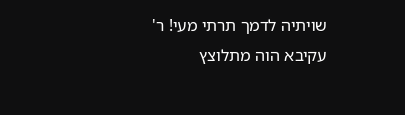שויתיה לדמך תרתי מעי! ר' עקיבא הוה מתלוצץ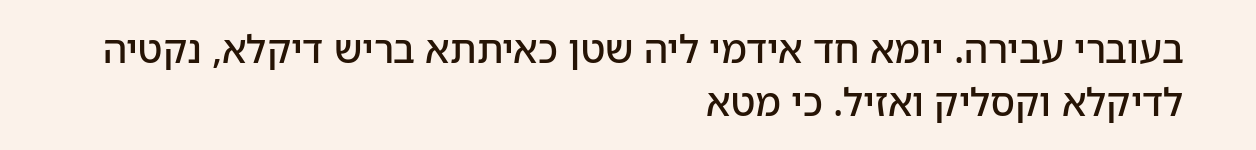בעוברי עבירה. יומא חד אידמי ליה שטן כאיתתא בריש דיקלא, נקטיה לדיקלא וקסליק ואזיל. כי מטא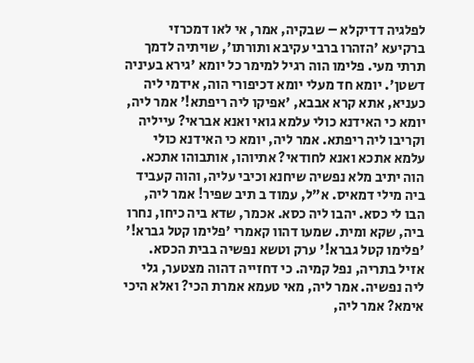לפלגיה דדיקלא – שבקיה, אמר, אי לאו דמכרזי ברקיעא 'הזהרו ברבי עקיבא ותורתו', שויתיה לדמך תרתי מעי. פלימו הוה רגיל למימר כל יומא 'גירא בעיניה דשטן'. יומא חד מעלי יומא דכיפורי הוה, אידמי ליה כעניא, אתא קרא אבבא, 'אפיקו ליה ריפתא!' אמר ליה, יומא כי האידנא כולי עלמא גואי ואנא אבראי? עייליה וקריבו ליה ריפתא. אמר ליה, יומא כי האידנא כולי עלמא אתכא ואנא לחודאי? אתיוהו, אותבוהו אתכא. הוה יתיב מלא נפשיה שיחנא וכיבי עליה, והוה קעביד ביה מילי דמאיס. א"ל, עמוד ב תיב שפיר! אמר ליה, הבו לי כסא. יהבו ליה כסא. אכמר, שדא ביה כיחו, נחרו ביה, שקא ומית. שמעו דהוו קאמרי 'פלימו קטל גברא!' 'פלימו קטל גברא!' ערק וטשא נפשיה בבית הכסא. אזיל בתריה, נפל קמיה. כי דחזייה דהוה מצטער, גלי ליה נפשיה. אמר ליה, מאי טעמא אמרת הכי? ואלא היכי אימא? אמר ליה,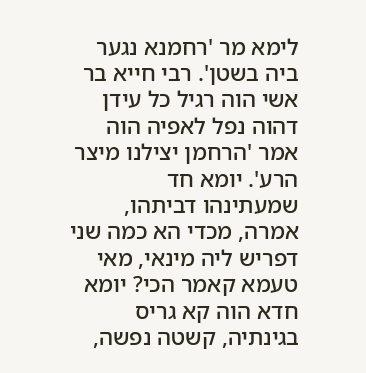לימא מר 'רחמנא נגער ביה בשטן'. רבי חייא בר אשי הוה רגיל כל עידן דהוה נפל לאפיה הוה אמר 'הרחמן יצילנו מיצר הרע'. יומא חד שמעתינהו דביתהו, אמרה, מכדי הא כמה שני דפריש ליה מינאי, מאי טעמא קאמר הכי? יומא חדא הוה קא גריס בגינתיה, קשטה נפשה,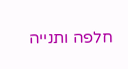חלפה ותנייה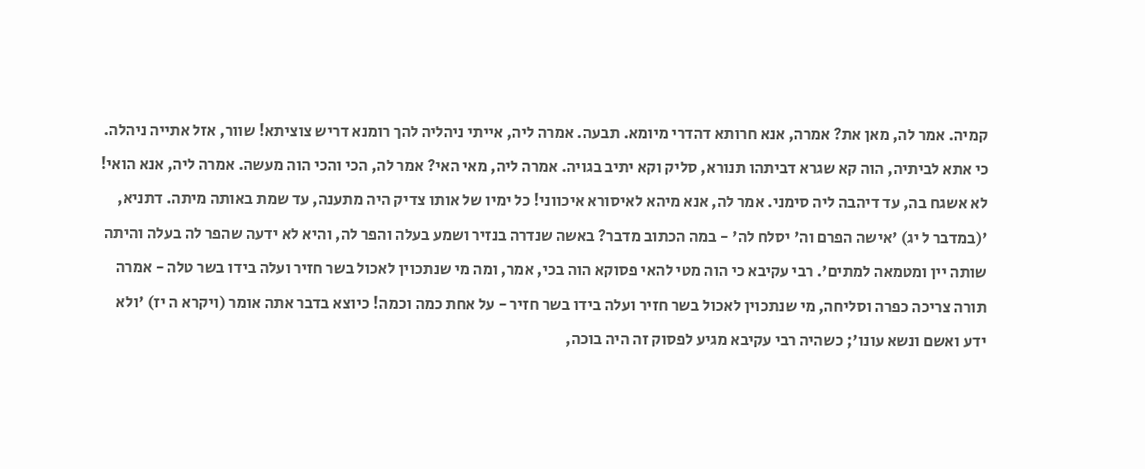קמיה. אמר לה, מאן את? אמרה, אנא חרותא דהדרי מיומא. תבעה. אמרה ליה, אייתי ניהליה להך רומנא דריש צוציתא! שוור, אזל אתייה ניהלה. כי אתא לביתיה, הוה קא שגרא דביתהו תנורא, סליק וקא יתיב בגויה. אמרה ליה, מאי האי? אמר לה, הכי והכי הוה מעשה. אמרה ליה, אנא הואי! לא אשגח בה, עד דיהבה ליה סימני. אמר לה, אנא מיהא לאיסורא איכווני! כל ימיו של אותו צדיק היה מתענה, עד שמת באותה מיתה. דתניא, '(במדבר ל יג) 'אישה הפרם וה' יסלח לה' - במה הכתוב מדבר? באשה שנדרה בנזיר ושמע בעלה והפר לה, והיא לא ידעה שהפר לה בעלה והיתה שותה יין ומטמאה למתים'. רבי עקיבא כי הוה מטי להאי פסוקא הוה בכי, אמר, ומה מי שנתכוין לאכול בשר חזיר ועלה בידו בשר טלה - אמרה תורה צריכה כפרה וסליחה, מי שנתכוין לאכול בשר חזיר ועלה בידו בשר חזיר - על אחת כמה וכמה! כיוצא בדבר אתה אומר (ויקרא ה יז) 'ולא ידע ואשם ונשא עונו'; כשהיה רבי עקיבא מגיע לפסוק זה היה בוכה,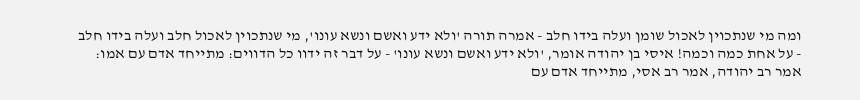ומה מי שנתכוין לאכול שומן ועלה בידו חלב - אמרה תורה 'ולא ידע ואשם ונשא עונו', מי שנתכוין לאכול חלב ועלה בידו חלב - על אחת כמה וכמה! איסי בן יהודה אומר, 'ולא ידע ואשם ונשא עונו' - על דבר זה ידוו כל הדווים: מתייחד אדם עם אמו: אמר רב יהודה, אמר רב אסי, מתייחד אדם עם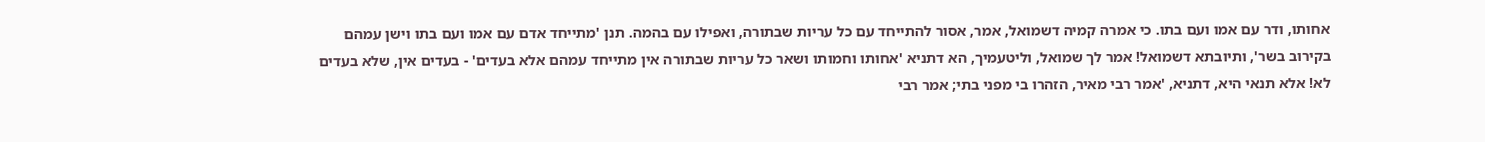אחותו, ודר עם אמו ועם בתו. כי אמרה קמיה דשמואל, אמר, אסור להתייחד עם כל עריות שבתורה, ואפילו עם בהמה. תנן 'מתייחד אדם עם אמו ועם בתו וישן עמהם בקירוב בשר', ותיובתא דשמואל! אמר לך שמואל, וליטעמיך, הא דתניא 'אחותו וחמותו ושאר כל עריות שבתורה אין מתייחד עמהם אלא בעדים' - בעדים אין, שלא בעדים לא! אלא תנאי היא, דתניא, 'אמר רבי מאיר, הזהרו בי מפני בתי; אמר רבי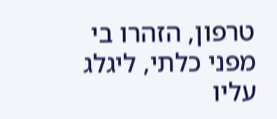טרפון, הזהרו בי מפני כלתי, ליגלג עליו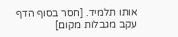אותו תלמיד. [חסר בסוף הדף עקב מגבלות מקום]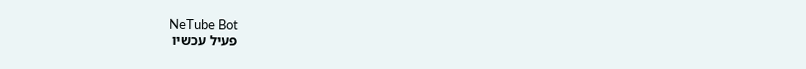NeTube Bot
פעיל עכשיו